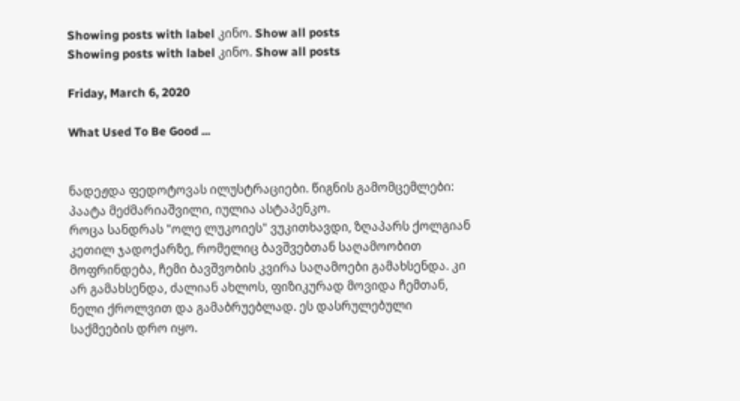Showing posts with label კინო. Show all posts
Showing posts with label კინო. Show all posts

Friday, March 6, 2020

What Used To Be Good ...


ნადეჟდა ფედოტოვას ილუსტრაციები. წიგნის გამომცემლები: პაატა მეძმარიაშვილი, იულია ასტაპენკო.
როცა სანდრას "ოლე ლუკოიეს" ვუკითხავდი, ზღაპარს ქოლგიან კეთილ ჯადოქარზე, რომელიც ბავშვებთან საღამოობით მოფრინდება, ჩემი ბავშვობის კვირა საღამოები გამახსენდა. კი არ გამახსენდა, ძალიან ახლოს, ფიზიკურად მოვიდა ჩემთან, ნელი ქროლვით და გამაბრუებლად. ეს დასრულებული საქმეების დრო იყო.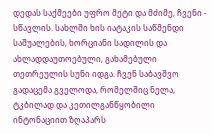დედას საქმეები უფრო მეტი და მძიმე, ჩვენი - სწავლის. სახლში ხის იატაკის საწმენდი საშუალების, ხორციანი სადილის და ახლადდაუთოებული, გახამებული თეთრეულის სუნი იდგა. ჩვენ საბავშვო გადაცემა გველოდა, რომელშიც ნელა, ტკბილად და კეთილგანწყობილი ინტონაციით ზღაპარს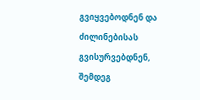გვიყვებოდნენ და ძილინებისას გვისურვებდნენ, შემდეგ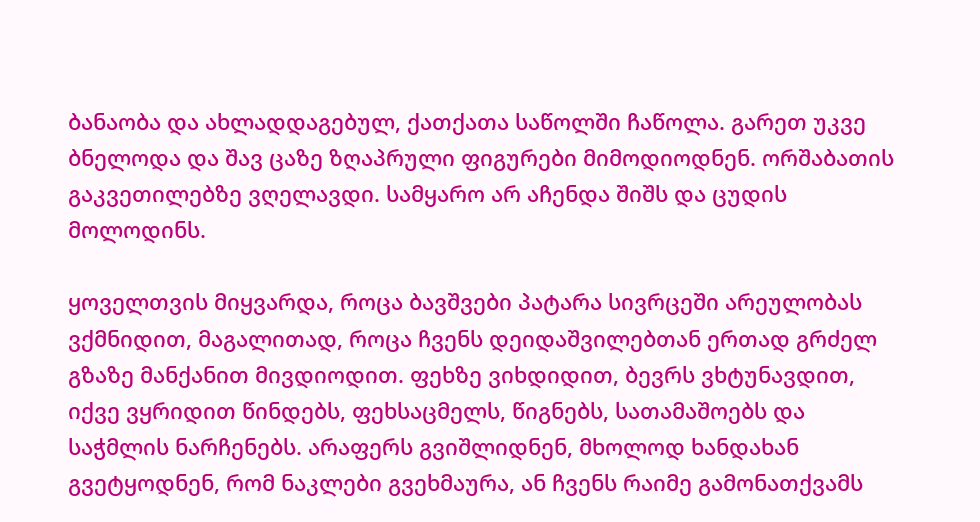ბანაობა და ახლადდაგებულ, ქათქათა საწოლში ჩაწოლა. გარეთ უკვე ბნელოდა და შავ ცაზე ზღაპრული ფიგურები მიმოდიოდნენ. ორშაბათის გაკვეთილებზე ვღელავდი. სამყარო არ აჩენდა შიშს და ცუდის მოლოდინს.

ყოველთვის მიყვარდა, როცა ბავშვები პატარა სივრცეში არეულობას ვქმნიდით, მაგალითად, როცა ჩვენს დეიდაშვილებთან ერთად გრძელ გზაზე მანქანით მივდიოდით. ფეხზე ვიხდიდით, ბევრს ვხტუნავდით, იქვე ვყრიდით წინდებს, ფეხსაცმელს, წიგნებს, სათამაშოებს და საჭმლის ნარჩენებს. არაფერს გვიშლიდნენ, მხოლოდ ხანდახან გვეტყოდნენ, რომ ნაკლები გვეხმაურა, ან ჩვენს რაიმე გამონათქვამს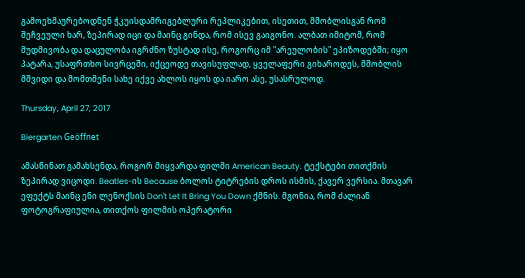გამოეხმაურებოდნენ ჭკუისდამრიგებლური რეპლიკებით, ისეთით, მშობლისგან რომ შეჩვეული ხარ, ზეპირად იცი და მაინც გინდა, რომ ისევ გაიგონო. ალბათ იმიტომ, რომ მუდმივობა და დაცულობა იგრძნო ზუსტად ისე, როგორც იმ "არეულობის" ეპიზოდებში; იყო პატარა, უსაფრთხო სივრცეში, იქცეოდე თავისუფლად, ყველაფერი გიხაროდეს, მშობლის მშვიდი და მომთმენი სახე იქვე ახლოს იყოს და იარო ასე, უსასრულოდ.

Thursday, April 27, 2017

Biergarten Geöffnet

ამასწინათ გამახსენდა, როგორ მიყვარდა ფილმი American Beauty. ტექსტები თითქმის ზეპირად ვიცოდი. Beatles-ის Because ბოლოს ტიტრების დროს ისმის, ქავერ ვერსია. მთავარ ეფექტს მაინც ენი ლენოქსის Don't Let It Bring You Down ქმნის. მგონია, რომ ძალიან ფოტოგრაფიულია, თითქოს ფილმის ოპერატორი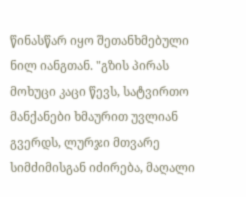წინასწარ იყო შეთანხმებული ნილ იანგთან. "გზის პირას მოხუცი კაცი წევს, სატვირთო მანქანები ხმაურით უვლიან გვერდს, ლურჯი მთვარე სიმძიმისგან იძირება, მაღალი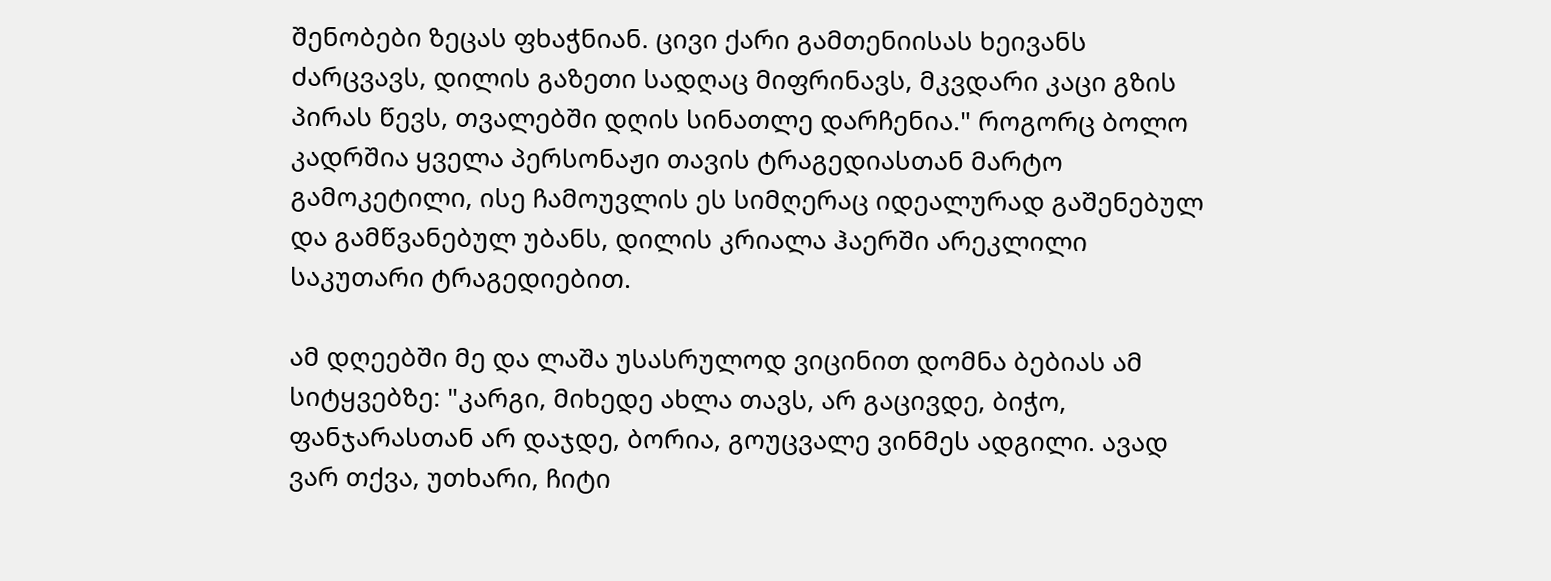შენობები ზეცას ფხაჭნიან. ცივი ქარი გამთენიისას ხეივანს ძარცვავს, დილის გაზეთი სადღაც მიფრინავს, მკვდარი კაცი გზის პირას წევს, თვალებში დღის სინათლე დარჩენია." როგორც ბოლო კადრშია ყველა პერსონაჟი თავის ტრაგედიასთან მარტო გამოკეტილი, ისე ჩამოუვლის ეს სიმღერაც იდეალურად გაშენებულ და გამწვანებულ უბანს, დილის კრიალა ჰაერში არეკლილი საკუთარი ტრაგედიებით.

ამ დღეებში მე და ლაშა უსასრულოდ ვიცინით დომნა ბებიას ამ სიტყვებზე: "კარგი, მიხედე ახლა თავს, არ გაცივდე, ბიჭო, ფანჯარასთან არ დაჯდე, ბორია, გოუცვალე ვინმეს ადგილი. ავად ვარ თქვა, უთხარი, ჩიტი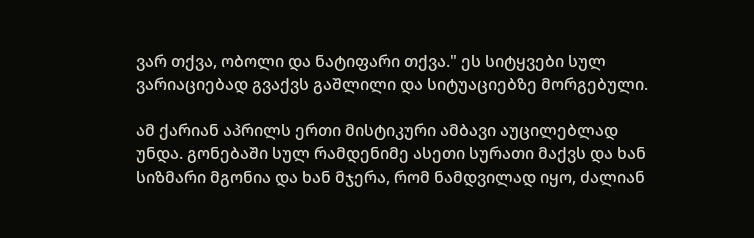ვარ თქვა, ობოლი და ნატიფარი თქვა." ეს სიტყვები სულ ვარიაციებად გვაქვს გაშლილი და სიტუაციებზე მორგებული.

ამ ქარიან აპრილს ერთი მისტიკური ამბავი აუცილებლად უნდა. გონებაში სულ რამდენიმე ასეთი სურათი მაქვს და ხან სიზმარი მგონია და ხან მჯერა, რომ ნამდვილად იყო, ძალიან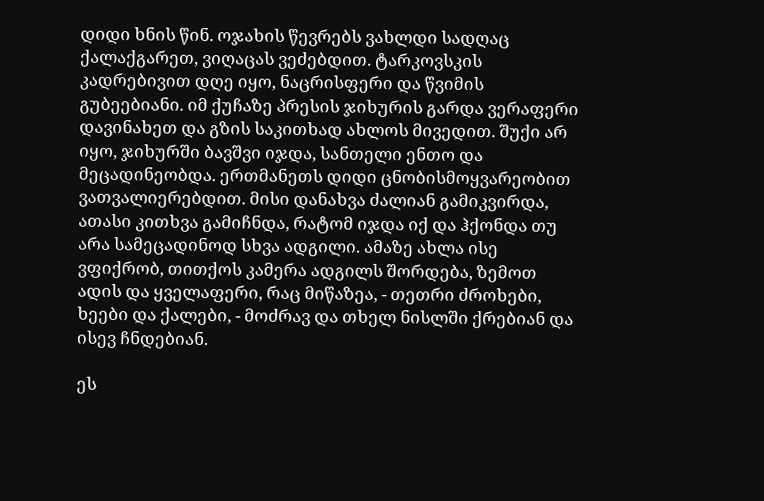დიდი ხნის წინ. ოჯახის წევრებს ვახლდი სადღაც ქალაქგარეთ, ვიღაცას ვეძებდით. ტარკოვსკის კადრებივით დღე იყო, ნაცრისფერი და წვიმის გუბეებიანი. იმ ქუჩაზე პრესის ჯიხურის გარდა ვერაფერი დავინახეთ და გზის საკითხად ახლოს მივედით. შუქი არ იყო, ჯიხურში ბავშვი იჯდა, სანთელი ენთო და მეცადინეობდა. ერთმანეთს დიდი ცნობისმოყვარეობით ვათვალიერებდით. მისი დანახვა ძალიან გამიკვირდა, ათასი კითხვა გამიჩნდა, რატომ იჯდა იქ და ჰქონდა თუ არა სამეცადინოდ სხვა ადგილი. ამაზე ახლა ისე ვფიქრობ, თითქოს კამერა ადგილს შორდება, ზემოთ ადის და ყველაფერი, რაც მიწაზეა, - თეთრი ძროხები, ხეები და ქალები, - მოძრავ და თხელ ნისლში ქრებიან და ისევ ჩნდებიან.

ეს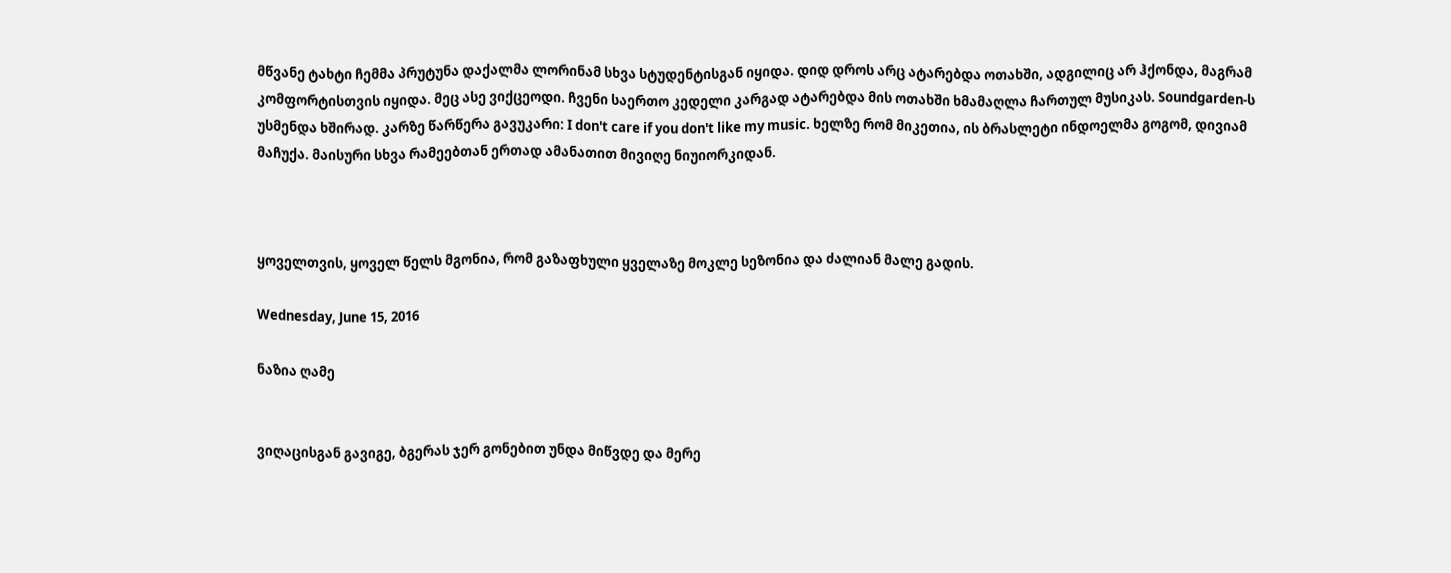მწვანე ტახტი ჩემმა პრუტუნა დაქალმა ლორინამ სხვა სტუდენტისგან იყიდა. დიდ დროს არც ატარებდა ოთახში, ადგილიც არ ჰქონდა, მაგრამ კომფორტისთვის იყიდა. მეც ასე ვიქცეოდი. ჩვენი საერთო კედელი კარგად ატარებდა მის ოთახში ხმამაღლა ჩართულ მუსიკას. Soundgarden-ს უსმენდა ხშირად. კარზე წარწერა გავუკარი: I don't care if you don't like my music. ხელზე რომ მიკეთია, ის ბრასლეტი ინდოელმა გოგომ, დივიამ მაჩუქა. მაისური სხვა რამეებთან ერთად ამანათით მივიღე ნიუიორკიდან.



ყოველთვის, ყოველ წელს მგონია, რომ გაზაფხული ყველაზე მოკლე სეზონია და ძალიან მალე გადის.

Wednesday, June 15, 2016

ნაზია ღამე


ვიღაცისგან გავიგე, ბგერას ჯერ გონებით უნდა მიწვდე და მერე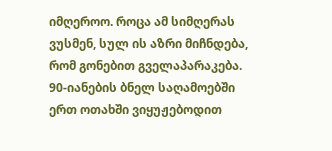იმღეროო. როცა ამ სიმღერას ვუსმენ, სულ ის აზრი მიჩნდება, რომ გონებით გველაპარაკება. 90-იანების ბნელ საღამოებში ერთ ოთახში ვიყუჟებოდით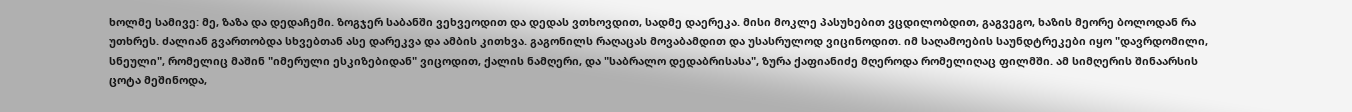ხოლმე სამივე: მე, ზაზა და დედაჩემი. ზოგჯერ საბანში ვეხვეოდით და დედას ვთხოვდით, სადმე დაერეკა. მისი მოკლე პასუხებით ვცდილობდით, გაგვეგო, ხაზის მეორე ბოლოდან რა უთხრეს. ძალიან გვართობდა სხვებთან ასე დარეკვა და ამბის კითხვა. გაგონილს რაღაცას მოვაბამდით და უსასრულოდ ვიცინოდით. იმ საღამოების საუნდტრეკები იყო "დავრდომილი, სნეული", რომელიც მაშინ "იმერული ესკიზებიდან" ვიცოდით, ქალის ნამღერი, და "საბრალო დედაბრისასა", ზურა ქაფიანიძე მღეროდა რომელიღაც ფილმში. ამ სიმღერის შინაარსის ცოტა მეშინოდა,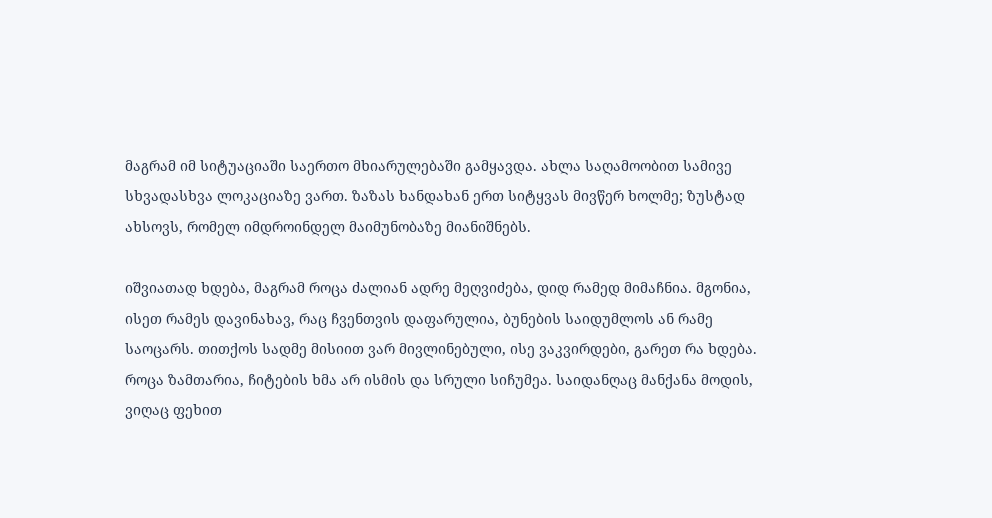მაგრამ იმ სიტუაციაში საერთო მხიარულებაში გამყავდა. ახლა საღამოობით სამივე სხვადასხვა ლოკაციაზე ვართ. ზაზას ხანდახან ერთ სიტყვას მივწერ ხოლმე; ზუსტად ახსოვს, რომელ იმდროინდელ მაიმუნობაზე მიანიშნებს.

იშვიათად ხდება, მაგრამ როცა ძალიან ადრე მეღვიძება, დიდ რამედ მიმაჩნია. მგონია, ისეთ რამეს დავინახავ, რაც ჩვენთვის დაფარულია, ბუნების საიდუმლოს ან რამე საოცარს. თითქოს სადმე მისიით ვარ მივლინებული, ისე ვაკვირდები, გარეთ რა ხდება. როცა ზამთარია, ჩიტების ხმა არ ისმის და სრული სიჩუმეა. საიდანღაც მანქანა მოდის, ვიღაც ფეხით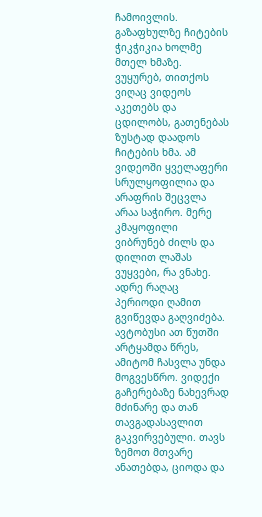ჩამოივლის. გაზაფხულზე ჩიტების ჭიკჭიკია ხოლმე მთელ ხმაზე. ვუყურებ, თითქოს ვიღაც ვიდეოს აკეთებს და ცდილობს, გათენებას ზუსტად დაადოს ჩიტების ხმა. ამ ვიდეოში ყველაფერი სრულყოფილია და არაფრის შეცვლა არაა საჭირო. მერე კმაყოფილი ვიბრუნებ ძილს და დილით ლაშას ვუყვები, რა ვნახე. ადრე რაღაც პერიოდი ღამით გვიწევდა გაღვიძება. ავტობუსი ათ წუთში არტყამდა წრეს, ამიტომ ჩასვლა უნდა მოგვესწრო. ვიდექი გაჩერებაზე ნახევრად მძინარე და თან თავგადასავლით გაკვირვებული. თავს ზემოთ მთვარე ანათებდა, ციოდა და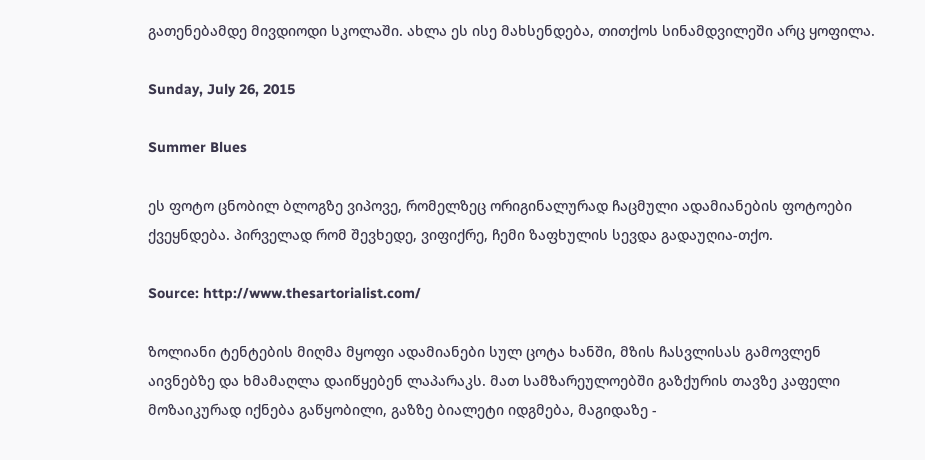გათენებამდე მივდიოდი სკოლაში. ახლა ეს ისე მახსენდება, თითქოს სინამდვილეში არც ყოფილა.

Sunday, July 26, 2015

Summer Blues

ეს ფოტო ცნობილ ბლოგზე ვიპოვე, რომელზეც ორიგინალურად ჩაცმული ადამიანების ფოტოები ქვეყნდება. პირველად რომ შევხედე, ვიფიქრე, ჩემი ზაფხულის სევდა გადაუღია-თქო.

Source: http://www.thesartorialist.com/

ზოლიანი ტენტების მიღმა მყოფი ადამიანები სულ ცოტა ხანში, მზის ჩასვლისას გამოვლენ აივნებზე და ხმამაღლა დაიწყებენ ლაპარაკს. მათ სამზარეულოებში გაზქურის თავზე კაფელი მოზაიკურად იქნება გაწყობილი, გაზზე ბიალეტი იდგმება, მაგიდაზე -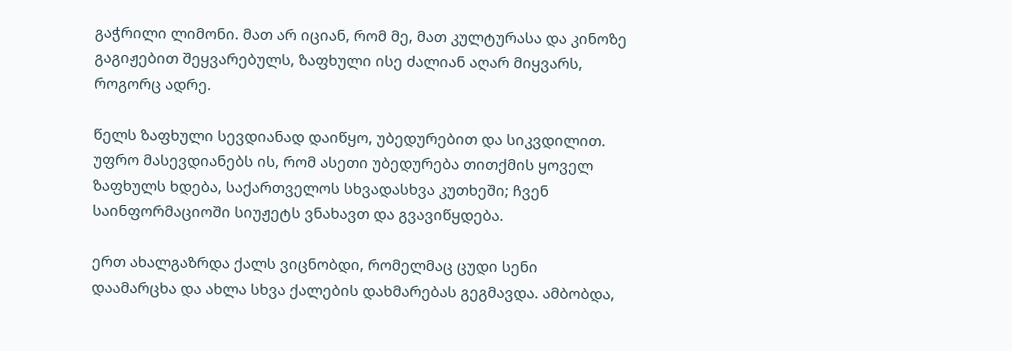გაჭრილი ლიმონი. მათ არ იციან, რომ მე, მათ კულტურასა და კინოზე გაგიჟებით შეყვარებულს, ზაფხული ისე ძალიან აღარ მიყვარს, როგორც ადრე.

წელს ზაფხული სევდიანად დაიწყო, უბედურებით და სიკვდილით. უფრო მასევდიანებს ის, რომ ასეთი უბედურება თითქმის ყოველ ზაფხულს ხდება, საქართველოს სხვადასხვა კუთხეში; ჩვენ საინფორმაციოში სიუჟეტს ვნახავთ და გვავიწყდება.

ერთ ახალგაზრდა ქალს ვიცნობდი, რომელმაც ცუდი სენი დაამარცხა და ახლა სხვა ქალების დახმარებას გეგმავდა. ამბობდა,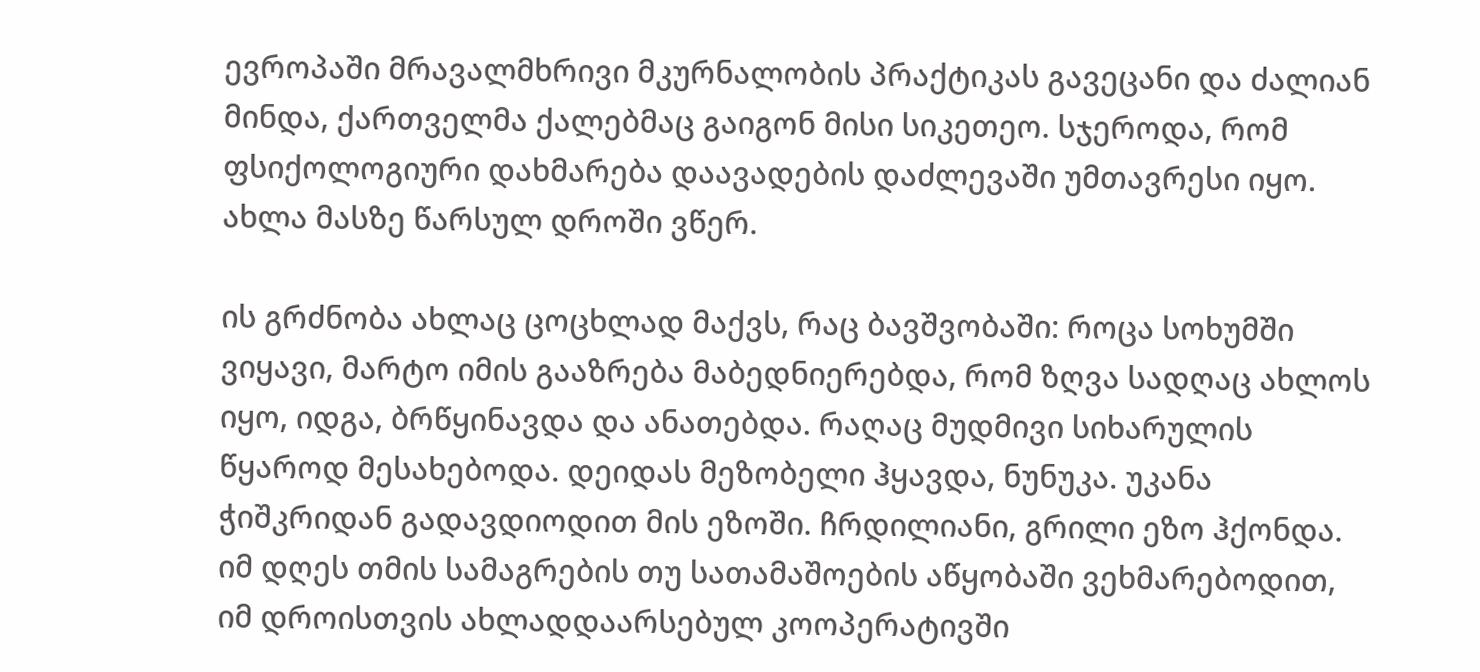ევროპაში მრავალმხრივი მკურნალობის პრაქტიკას გავეცანი და ძალიან მინდა, ქართველმა ქალებმაც გაიგონ მისი სიკეთეო. სჯეროდა, რომ ფსიქოლოგიური დახმარება დაავადების დაძლევაში უმთავრესი იყო. ახლა მასზე წარსულ დროში ვწერ.

ის გრძნობა ახლაც ცოცხლად მაქვს, რაც ბავშვობაში: როცა სოხუმში ვიყავი, მარტო იმის გააზრება მაბედნიერებდა, რომ ზღვა სადღაც ახლოს იყო, იდგა, ბრწყინავდა და ანათებდა. რაღაც მუდმივი სიხარულის წყაროდ მესახებოდა. დეიდას მეზობელი ჰყავდა, ნუნუკა. უკანა ჭიშკრიდან გადავდიოდით მის ეზოში. ჩრდილიანი, გრილი ეზო ჰქონდა. იმ დღეს თმის სამაგრების თუ სათამაშოების აწყობაში ვეხმარებოდით, იმ დროისთვის ახლადდაარსებულ კოოპერატივში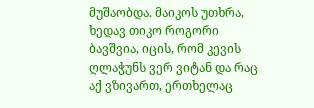მუშაობდა. მაიკოს უთხრა, ხედავ თიკო როგორი ბავშვია, იცის, რომ კევის ღლაჭუნს ვერ ვიტან და რაც აქ ვზივართ, ერთხელაც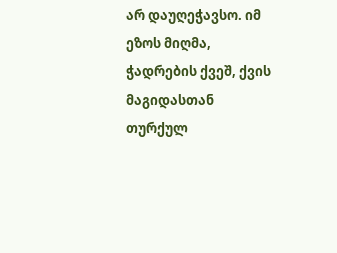არ დაუღეჭავსო. იმ ეზოს მიღმა, ჭადრების ქვეშ, ქვის მაგიდასთან თურქულ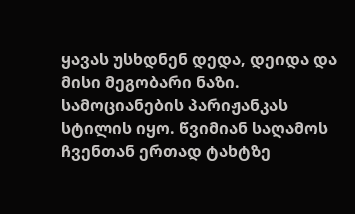ყავას უსხდნენ დედა, დეიდა და მისი მეგობარი ნაზი. სამოციანების პარიჟანკას სტილის იყო. წვიმიან საღამოს ჩვენთან ერთად ტახტზე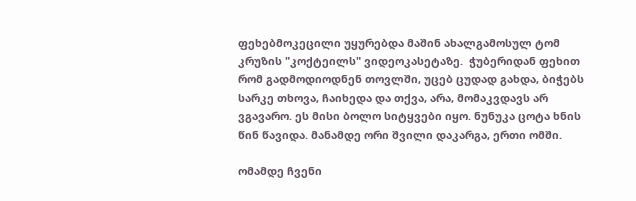ფეხებმოკეცილი უყურებდა მაშინ ახალგამოსულ ტომ კრუზის "კოქტეილს" ვიდეოკასეტაზე.  ჭუბერიდან ფეხით რომ გადმოდიოდნენ თოვლში, უცებ ცუდად გახდა, ბიჭებს სარკე თხოვა, ჩაიხედა და თქვა, არა, მომაკვდავს არ ვგავარო. ეს მისი ბოლო სიტყვები იყო. ნუნუკა ცოტა ხნის წინ წავიდა. მანამდე ორი შვილი დაკარგა, ერთი ომში.

ომამდე ჩვენი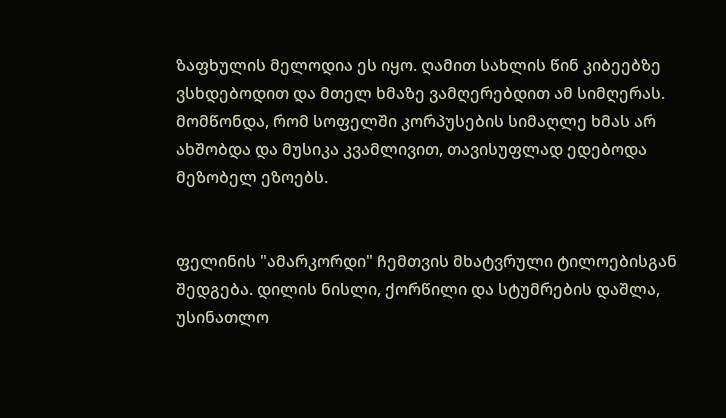ზაფხულის მელოდია ეს იყო. ღამით სახლის წინ კიბეებზე ვსხდებოდით და მთელ ხმაზე ვამღერებდით ამ სიმღერას. მომწონდა, რომ სოფელში კორპუსების სიმაღლე ხმას არ ახშობდა და მუსიკა კვამლივით, თავისუფლად ედებოდა მეზობელ ეზოებს.


ფელინის "ამარკორდი" ჩემთვის მხატვრული ტილოებისგან შედგება. დილის ნისლი, ქორწილი და სტუმრების დაშლა, უსინათლო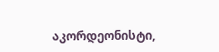აკორდეონისტი,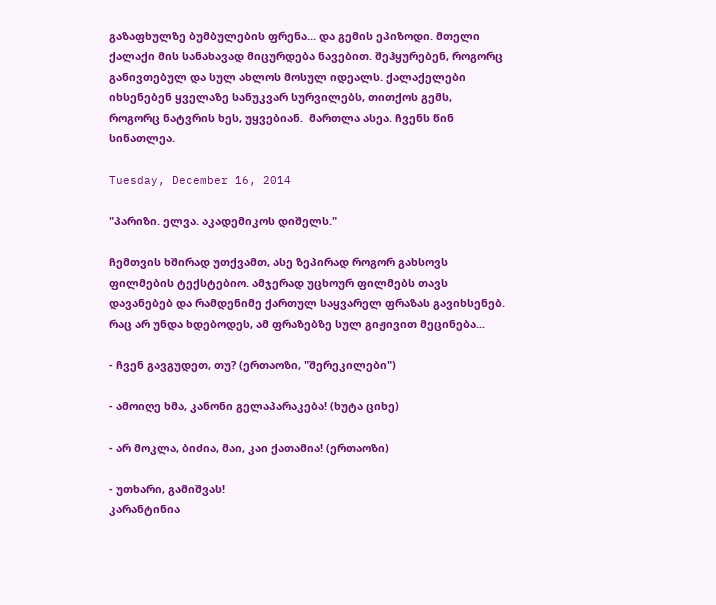გაზაფხულზე ბუმბულების ფრენა... და გემის ეპიზოდი. მთელი ქალაქი მის სანახავად მიცურდება ნავებით. შეჰყურებენ, როგორც განივთებულ და სულ ახლოს მოსულ იდეალს. ქალაქელები იხსენებენ ყველაზე სანუკვარ სურვილებს, თითქოს გემს, როგორც ნატვრის ხეს, უყვებიან.  მართლა ასეა. ჩვენს წინ სინათლეა.

Tuesday, December 16, 2014

"პარიზი. ელვა. აკადემიკოს დიშელს."

ჩემთვის ხშირად უთქვამთ, ასე ზეპირად როგორ გახსოვს ფილმების ტექსტებიო. ამჯერად უცხოურ ფილმებს თავს დავანებებ და რამდენიმე ქართულ საყვარელ ფრაზას გავიხსენებ. რაც არ უნდა ხდებოდეს, ამ ფრაზებზე სულ გიჟივით მეცინება...

- ჩვენ გავგუდეთ, თუ? (ერთაოზი, "შერეკილები")

- ამოიღე ხმა, კანონი გელაპარაკება! (ხუტა ციხე)

- არ მოკლა, ბიძია, მაი, კაი ქათამია! (ერთაოზი)

- უთხარი, გამიშვას!
კარანტინია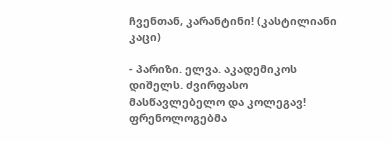ჩვენთან, კარანტინი! (კასტილიანი კაცი)

- პარიზი. ელვა. აკადემიკოს დიშელს. ძვირფასო მასწავლებელო და კოლეგავ! ფრენოლოგებმა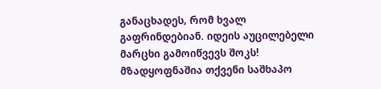განაცხადეს, რომ ხვალ გაფრინდებიან. იდეის აუცილებელი მარცხი გამოიწვევს შოკს! მზადყოფნაშია თქვენი საშხაპო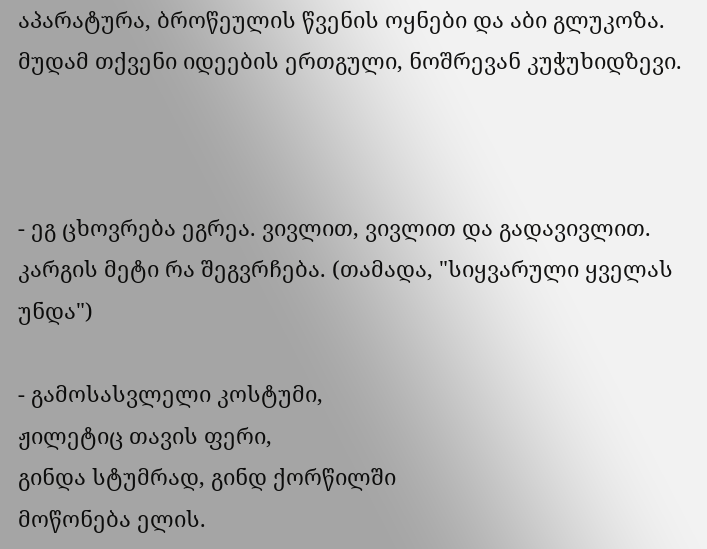აპარატურა, ბროწეულის წვენის ოყნები და აბი გლუკოზა. მუდამ თქვენი იდეების ერთგული, ნოშრევან კუჭუხიდზევი.



- ეგ ცხოვრება ეგრეა. ვივლით, ვივლით და გადავივლით. კარგის მეტი რა შეგვრჩება. (თამადა, "სიყვარული ყველას უნდა")

- გამოსასვლელი კოსტუმი,
ჟილეტიც თავის ფერი,
გინდა სტუმრად, გინდ ქორწილში
მოწონება ელის.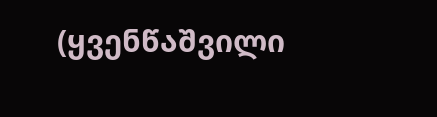(ყვენწაშვილი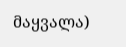მაყვალა)